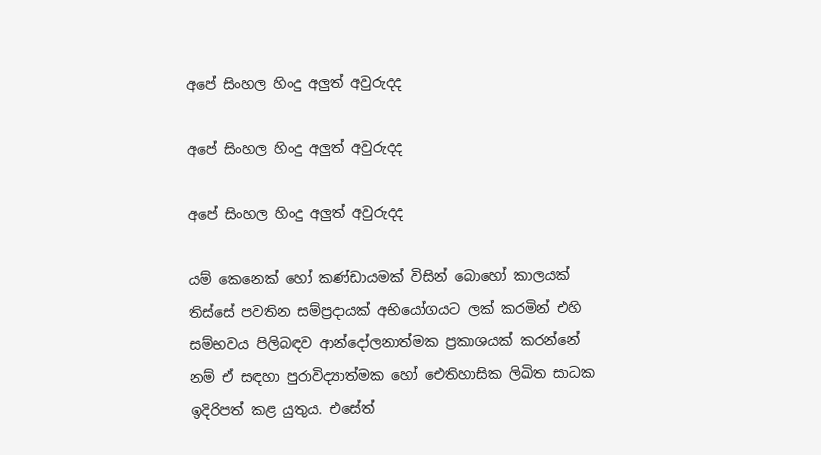අපේ සිංහල හිංදු අලුත් අවුරුදද

අපේ සිංහල හිංදු අලුත් අවුරුදද

අපේ සිංහල හිංදු අලුත් අවුරුදද

යම් කෙනෙක් හෝ කණ්ඩායමක් විසින් බොහෝ කාලයක් තිස්සේ පවතින සම්ප්‍රදායක් අභියෝගයට ලක් කරමින් එහි සම්භවය පිලිබඳව ආන්දෝලනාත්මක ප්‍රකාශයක් කරන්නේ නම් ඒ සඳහා පුරාවිද්‍යාත්මක හෝ ඓතිහාසික ලිඛිත සාධක ඉදිරිපත් කළ යුතුය. එසේත්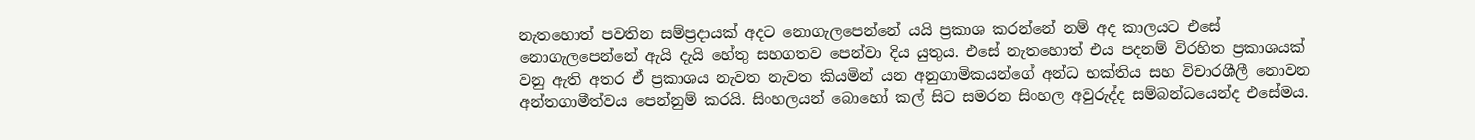නැතහොත් පවතින සම්ප්‍රදායක් අදට නොගැලපෙන්නේ යයි ප්‍රකාශ කරන්නේ නම් අද කාලයට එසේ නොගැලපෙන්නේ ඇයි දැයි හේතු සහගතව පෙන්වා දිය යුතුය. එසේ නැතහොත් එය පදනම් විරහිත ප්‍රකාශයක් වනු ඇති අතර ඒ ප්‍රකාශය නැවත නැවත කියමින් යන අනුගාමිකයන්ගේ අන්ධ භක්තිය සහ විචාරශීලී නොවන අන්තගාමීත්වය පෙන්නුම් කරයි. සිංහලයන් බොහෝ කල් සිට සමරන සිංහල අවුරුද්ද සම්බන්ධයෙන්ද එසේමය.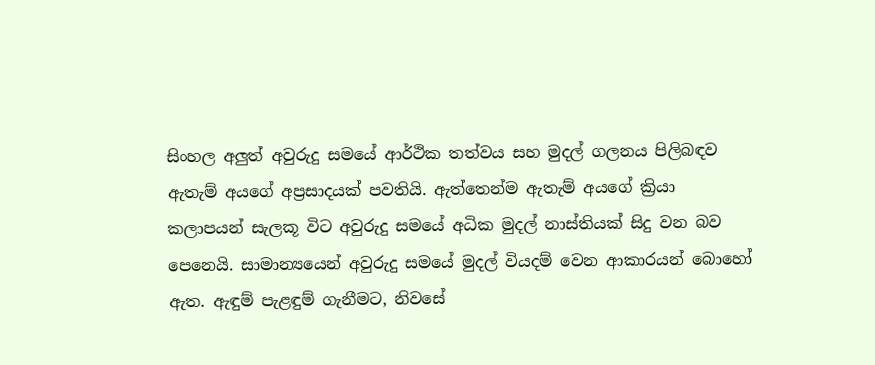සිංහල අලුත් අවුරුදු සමයේ ආර්ථික තත්වය සහ මුදල් ගලනය පිලිබඳව ඇතැම් අයගේ අප්‍රසාදයක් පවතියි. ඇත්තෙන්ම ඇතැම් අයගේ ක්‍රියා කලාපයන් සැලකූ විට අවුරුදු සමයේ අධික මුදල් නාස්තියක් සිදු වන බව පෙනෙයි. සාමාන්‍යයෙන් අවුරුදු සමයේ මුදල් වියදම් වෙන ආකාරයන් බොහෝ ඇත. ඇඳුම් පැළඳුම් ගැනීමට, නිවසේ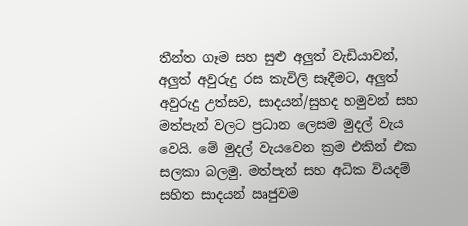තීන්ත ගෑම සහ සුළු අලුත් වැඩියාවන්, අලුත් අවුරුදු රස කැවිලි සෑදීමට, අලුත් අවුරුදු උත්සව, සාදයන්/සුහද හමුවන් සහ මත්පැන් වලට ප්‍රධාන ලෙසම මුදල් වැය වෙයි. මේ මුදල් වැයවෙන ක්‍රම එකින් එක සලකා බලමු. මත්පැන් සහ අධික වියදම් සහිත සාදයන් ඍජුවම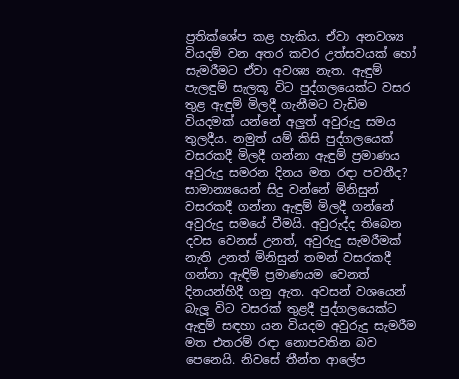ප්‍රතික්ශේප කළ හැකිය. ඒවා අනවශ්‍ය වියදම් වන අතර කවර උත්සවයක් හෝ සැමරීමට ඒවා අවශ්‍ය නැත. ඇඳුම් පැලඳුම් සැලකූ විට පුද්ගලයෙක්ට වසර තුළ ඇඳුම් මිලදී ගැනීමට වැඩිම වියදමක් යන්නේ අලුත් අවුරුදු සමය තුලදීය. නමුත් යම් කිසි පුද්ගලයෙක් වසරකදී මිලදී ගන්නා ඇඳුම් ප්‍රමාණය අවුරුදු සමරන දිනය මත රඳා පවතීද? සාමාන්‍යයෙන් සිදු වන්නේ මිනිසුන් වසරකදී ගන්නා ඇඳුම් මිලදී ගන්නේ අවුරුදු සමයේ වීමයි. අවුරුද්ද තිබෙන දවස වෙනස් උනත්, අවුරුදු සැමරීමක් නැති උනත් මිනිසුන් තමන් වසරකදී ගන්නා ඇඳිම් ප්‍රමාණයම වෙනත් දිනයන්හිදී ගනු ඇත. අවසන් වශයෙන් බැලූ විට වසරක් තුළදී පුද්ගලයෙක්ට ඇඳුම් සඳහා යන වියදම අවුරුදු සැමරීම මත එතරම් රඳා නොපවතින බව පෙනෙයි. නිවසේ තීන්ත ආලේප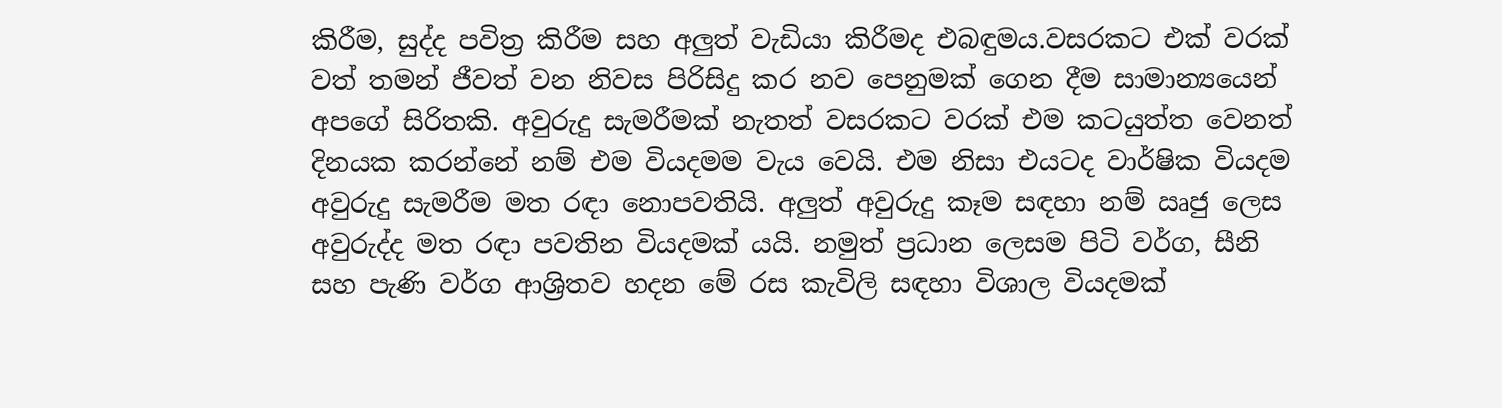කිරීම, සුද්ද පවිත්‍ර කිරීම සහ අලුත් වැඩියා කිරීමද එබඳුමය.වසරකට එක් වරක් වත් තමන් ජීවත් වන නිවස පිරිසිදු කර නව පෙනුමක් ගෙන දීම සාමාන්‍යයෙන් අපගේ සිරිතකි. අවුරුදු සැමරීමක් නැතත් වසරකට වරක් එම කටයුත්ත වෙනත් දිනයක කරන්නේ නම් එම වියදමම වැය වෙයි. එම නිසා එයටද වාර්ෂික වියදම අවුරුදු සැමරීම මත රඳා නොපවතියි. අලුත් අවුරුදු කෑම සඳහා නම් ඍජු ලෙස අවුරුද්ද මත රඳා පවතින වියදමක් යයි. නමුත් ප්‍රධාන ලෙසම පිටි වර්ග, සීනි සහ පැණි වර්ග ආශ්‍රිතව හදන මේ රස කැවිලි සඳහා විශාල වියදමක්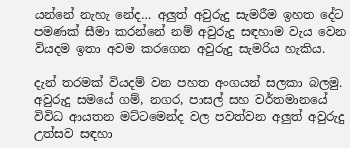යන්නේ නැහැ නේද… අලුත් අවුරුදු සැමරීම ඉහත දේට පමණක් සීමා කරන්නේ නම් අවුරුදු සඳහාම වැය වෙන වියදම ඉතා අවම කරගෙන අවුරුදු සැමරිය හැකිය.

දැන් තරමක් වියදම් වන පහත අංගයන් සලකා බලමු. අවුරුදු සමයේ ගම්, නගර, පාසල් සහ වර්තමානයේ විවිධ ආයතන මට්ටමෙන්ද වල පවත්වන අලුත් අවුරුදු උත්සව සඳහා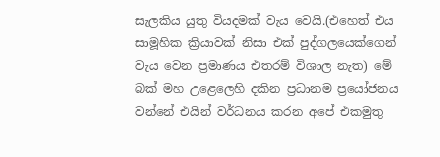සැලකිය යුතු වියදමක් වැය වෙයි.(එහෙත් එය සාමූහික ක්‍රියාවක් නිසා එක් පුද්ගලයෙක්ගෙන් වැය වෙන ප්‍රමාණය එතරම් විශාල නැත) මේ බක් මහ උළෙලෙහි දකින ප්‍රධානම ප්‍රයෝජනය වන්නේ එයින් වර්ධනය කරන අපේ එකමුතු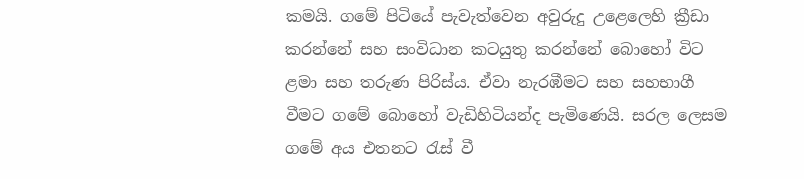කමයි. ගමේ පිටියේ පැවැත්වෙන අවුරුදු උළෙලෙහි ක්‍රීඩා කරන්නේ සහ සංවිධාන කටයුතු කරන්නේ බොහෝ විට ළමා සහ තරුණ පිරිස්ය. ඒවා නැරඹීමට සහ සහභාගී වීමට ගමේ බොහෝ වැඩිහිටියන්ද පැමිණෙයි. සරල ලෙසම ගමේ අය එතනට රැස් වී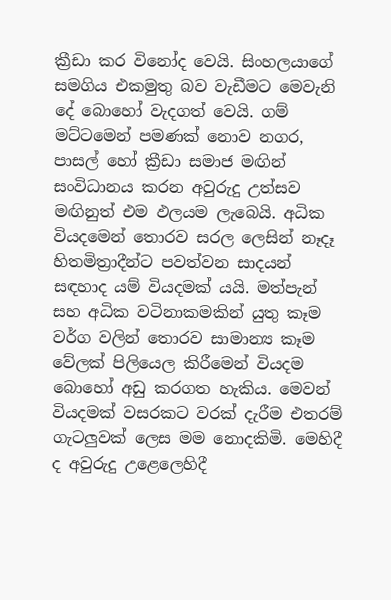ක්‍රීඩා කර විනෝද වෙයි. සිංහලයාගේ සමගිය එකමුතු බව වැඩීමට මෙවැනි දේ බොහෝ වැදගත් වෙයි. ගම් මට්ටමෙන් පමණක් නොව නගර, පාසල් හෝ ක්‍රීඩා සමාජ මඟින් සංවිධානය කරන අවුරුදු උත්සව මඟිනුත් එම ඵලයම ලැබෙයි. අධික වියදමෙන් තොරව සරල ලෙසින් නෑදෑ හිතමිත්‍රාදීන්ට පවත්වන සාදයන් සඳහාද යම් වියදමක් යයි. මත්පැන් සහ අධික වටිනාකමකින් යුතු කෑම වර්ග වලින් තොරව සාමාන්‍ය කෑම වේලක් පිලියෙල කිරීමෙන් වියදම බොහෝ අඩු කරගත හැකිය. මෙවන් වියදමක් වසරකට වරක් දැරීම එතරම් ගැටලුවක් ලෙස මම නොදකිමි. මෙහිදී ද අවුරුදු උළෙලෙහිදී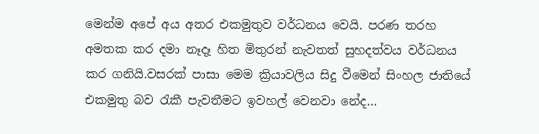මෙන්ම අපේ අය අතර එකමුතුව වර්ධනය වෙයි. පරණ තරහ අමතක කර දමා නෑදෑ හිත මිතුරන් නැවතත් සුහදත්වය වර්ධනය කර ගනියි.වසරක් පාසා මෙම ක්‍රියාවලිය සිදු වීමෙන් සිංහල ජාතියේ එකමුතු බව රැකී පැවතීමට ඉවහල් වෙනවා නේද…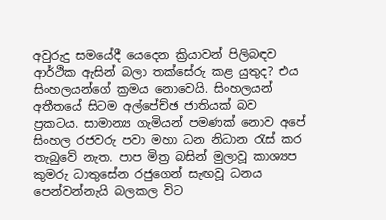අවුරුදු සමයේදී යෙදෙන ක්‍රියාවන් පිලිබඳව ආර්ථික ඇසින් බලා තක්සේරු කළ යුතුද? එය සිංහලයන්ගේ ක්‍රමය නොවෙයි. සිංහලයන් අතීතයේ සිටම අල්පේච්ඡ ජාතියක් බව ප්‍රකටය. සාමාන්‍ය ගැමියන් පමණක් නොව අපේ සිංහල රජවරු පවා මහා ධන නිධාන රැස් කර තැබුවේ නැත. පාප මිත්‍ර බසින් මුලාවූ කාශ්‍යප කුමරු ධාතුසේන රජුගෙන් සැඟවූ ධනය පෙන්වන්නැයි බලකල විට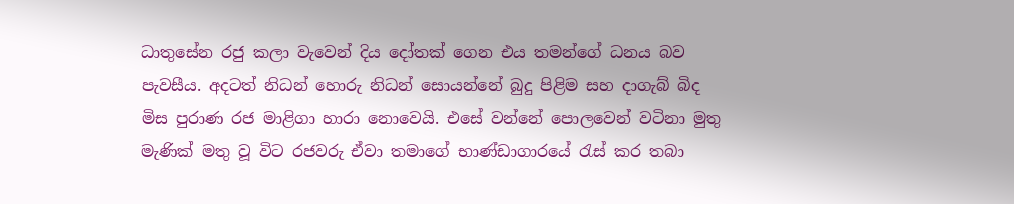ධාතුසේන රජු කලා වැවෙන් දිය දෝතක් ගෙන එය තමන්ගේ ධනය බව පැවසීය. අදටත් නිධන් හොරු නිධන් සොයන්නේ බුදු පිළිම සහ දාගැබ් බිද මිස පුරාණ රජ මාළිගා හාරා නොවෙයි. එසේ වන්නේ පොලවෙන් වටිනා මුතු මැණික් මතු වූ විට රජවරු ඒවා තමාගේ භාණ්ඩාගාරයේ රැස් කර තබා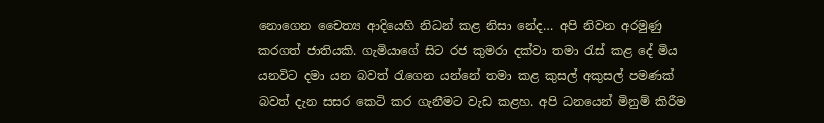නොගෙන චෛත්‍ය ආදියෙහි නිධන් කළ නිසා නේද… අපි නිවන අරමුණු කරගත් ජාතියකි. ගැමියාගේ සිට රජ කුමරා දක්වා තමා රැස් කළ දේ මිය යනවිට දමා යන බවත් රැගෙන යන්නේ තමා කළ කුසල් අකුසල් පමණක් බවත් දැන සසර කෙටි කර ගැනීමට වැඩ කළහ. අපි ධනයෙන් මිනුම් කිරීම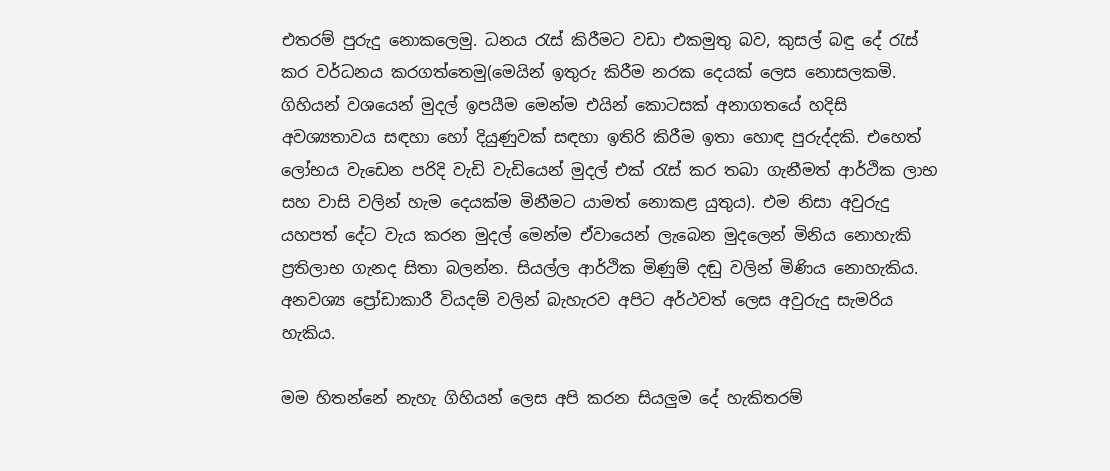එතරම් පුරුදු නොකලෙමු. ධනය රැස් කිරීමට වඩා එකමුතු බව, කුසල් බඳු දේ රැස් කර වර්ධනය කරගත්තෙමු(මෙයින් ඉතුරු කිරීම නරක දෙයක් ලෙස නොසලකමි. ගිහියන් වශයෙන් මුදල් ඉපයීම මෙන්ම එයින් කොටසක් අනාගතයේ හදිසි අවශ්‍යතාවය සඳහා හෝ දියුණුවක් සඳහා ඉතිරි කිරීම ඉතා හොඳ පුරුද්දකි. එහෙත් ලෝභය වැඩෙන පරිදි වැඩි වැඩියෙන් මුදල් එක් රැස් කර තබා ගැනීමත් ආර්ථික ලාභ සහ වාසි වලින් හැම දෙයක්ම මිනීමට යාමත් නොකළ යුතුය). එම නිසා අවුරුදු යහපත් දේට වැය කරන මුදල් මෙන්ම ඒවායෙන් ලැබෙන මුදලෙන් මිනිය නොහැකි ප්‍රතිලාභ ගැනද සිතා බලන්න. සියල්ල ආර්ථික මිණුම් දඬු වලින් මිණිය නොහැකිය. අනවශ්‍ය ප්‍රෝඩාකාරී වියදම් වලින් බැහැරව අපිට අර්ථවත් ලෙස අවුරුදු සැමරිය හැකිය.

මම හිතන්නේ නැහැ ගිහියන් ලෙස අපි කරන සියලුම දේ හැකිතරම්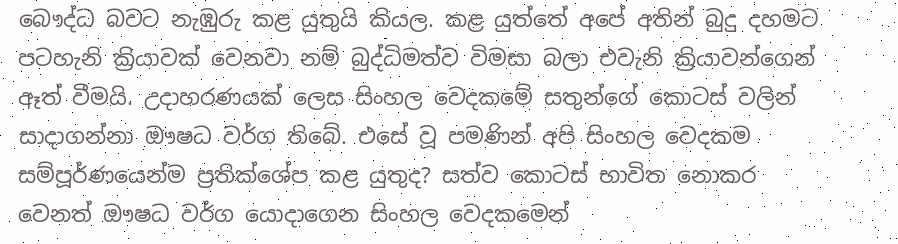බෞද්ධ බවට නැඹුරු කළ යුතුයි කියල. කළ යුත්තේ අපේ අතින් බුදු දහමට පටහැනි ක්‍රියාවක් වෙනවා නම් බුද්ධිමත්ව විමසා බලා එවැනි ක්‍රියාවන්ගෙන් ඈත් වීමයි. උදාහරණයක් ලෙස සිංහල වෙදකමේ සතුන්ගේ කොටස් වලින් සාදාගන්නා ඖෂධ වර්ග තිබේ. එසේ වූ පමණින් අපි සිංහල වෙදකම සම්පූර්ණයෙන්ම ප්‍රතික්ශේප කළ යුතුද? සත්ව කොටස් භාවිත නොකර වෙනත් ඖෂධ වර්ග යොදාගෙන සිංහල වෙදකමෙන්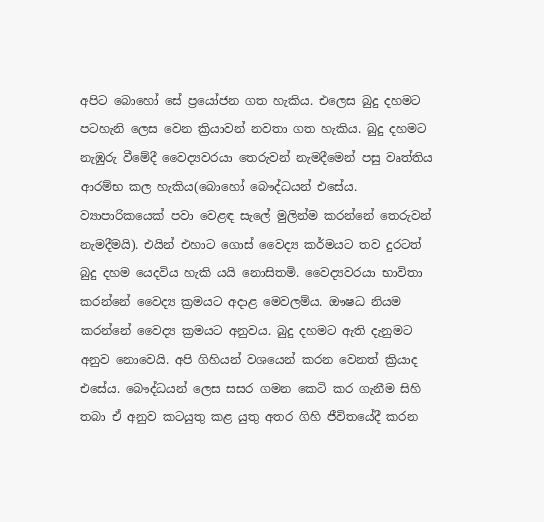අපිට බොහෝ සේ ප්‍රයෝජන ගත හැකිය. එලෙස බුදු දහමට පටහැනි ලෙස වෙන ක්‍රියාවන් නවතා ගත හැකිය. බුදු දහමට නැඹුරු වීමේදී වෛද්‍යවරයා තෙරුවන් නැමදීමෙන් පසු වෘත්තිය ආරම්භ කල හැකිය(බොහෝ බෞද්ධයන් එසේය. ව්‍යාපාරිකයෙක් පවා වෙළඳ සැලේ මුලින්ම කරන්නේ තෙරුවන් නැමදීමයි). එයින් එහාට ගොස් වෛද්‍ය කර්මයට තව දුරටත් බුදු දහම යෙදවිය හැකි යයි නොසිතමි. වෛද්‍යවරයා භාවිතා කරන්නේ වෛද්‍ය ක්‍රමයට අදාළ මෙවලම්ය. ඖෂධ නියම කරන්නේ වෛද්‍ය ක්‍රමයට අනුවය. බුදු දහමට ඇති දැනුමට අනුව නොවෙයි. අපි ගිහියන් වශයෙන් කරන වෙනත් ක්‍රියාද එසේය. බෞද්ධයන් ලෙස සසර ගමන කෙටි කර ගැනීම සිහි තබා ඒ අනුව කටයුතු කළ යුතු අතර ගිහි ජීවිතයේදී කරන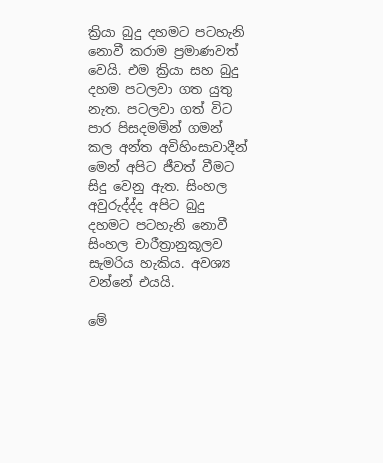ක්‍රියා බුදු දහමට පටහැනි නොවී කරාම ප්‍රමාණවත් වෙයි. එම ක්‍රියා සහ බුදු දහම පටලවා ගත යුතු නැත. පටලවා ගත් විට පාර පිසදමමින් ගමන් කල අන්ත අවිහිංසාවාදීන් මෙන් අපිට ජීවත් වීමට සිදු වෙනු ඇත. සිංහල අවුරුද්ද්ද අපිට බුදු දහමට පටහැනි නොවී සිංහල චාරීත්‍රානුකූලව සැමරිය හැකිය. අවශ්‍ය වන්නේ එයයි.

මේ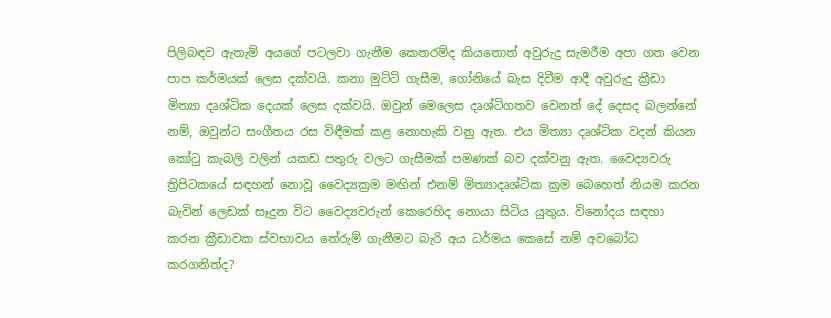පිලිබඳව ඇතැම් අයගේ පටලවා ගැනීම කෙතරම්ද කියතොත් අවුරුදු සැමරීම අපා ගත වෙන පාප කර්මයක් ලෙස දක්වයි. කනා මුට්ටි ගැසීම, ගෝනියේ බැස දිවීම ආදී අවුරුදු ක්‍රීඩා මිත්‍යා දෘශ්ටික දෙයක් ලෙස දක්වයි. ඔවුන් මෙලෙස දෘශ්ටිගතව වෙනත් දේ දෙසද බලන්නේ නම්, ඔවුන්ට සංගීතය රස විඳීමක් කළ නොහැකි වනු ඇත. එය මිත්‍යා දෘශ්ටික වදන් කියන කෝටු කැබලි වලින් යකඩ පතුරු වලට ගැසීමක් පමණක් බව දක්වනු ඇත. වෛද්‍යවරු ත්‍රිපිටකයේ සඳහන් නොවූ වෛද්‍යක්‍රම මඟින් එනම් මිත්‍යාදෘශ්ටික ක්‍රම බෙහෙත් නියම කරන බැවින් ලෙඩක් සෑදුන විට වෛද්‍යවරුන් කෙරෙහිද නොයා සිටිය යුතුය. විනෝදය සඳහා කරන ක්‍රීඩාවක ස්වභාවය තේරුම් ගැනීමට බැරි අය ධර්මය කෙසේ නම් අවබෝධ කරගනිත්ද?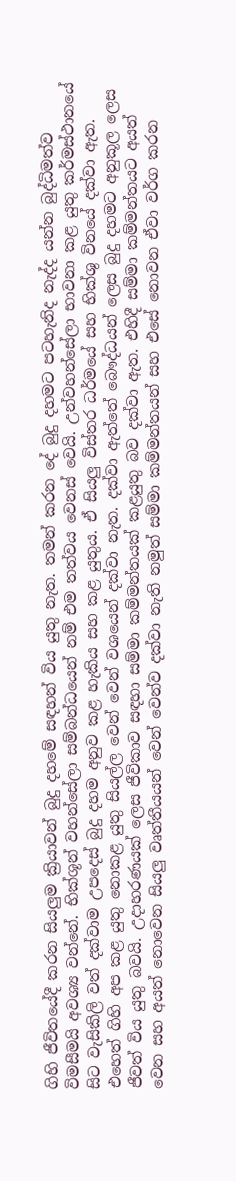ගිහි ජීවිතයේදී කරන සියලුම ක්‍රියාවන් බුදු දහමේ සඳහන් විය යුතු නැත. තමන් කරන දේ බුදු දහමට පටහැනිද නැද්ද යන්න බුද්ධිමත්ව විමසීමයි අවශ්‍ය වන්නේ. භික්ශූන් වහන්සේලා සම්බන්ධයෙන් නම් එම තත්වය වෙනස් වෙයි. උන්වහන්සේලා භාවනා කළ යුතු කර්මස්ථානයේ සිට වැසිකිලි වත් දක්වාම උපදෙස් බුදු දහම අනුව කළ හැකිය සහ කළ යුතුය. ඒ සියලු විස්තර ධර්මයේ සහ භික්ශු විනයේ දක්වා ඇත. එහෙත් ගිහි අප කළ යුතු නොකළ යුතු සියල්ල වෙන් වෙන් වශයෙන් දක්වා නැත. දක්වා ඇත්තේ බෞද්ධයන් ලෙස බුදු දහමට අනුකූල ලෙස ජීවත් විය යුතු බවයි. උදාහරණයක් ලෙස ජීවිකාව සඳහා සම්මා කම්මන්තයක් කළයුතු බව දක්වා ඇත. එහිදී සම්මා කම්මන්තයට අයත් වෙන සහ අයත් නොවෙන සියලු වෘත්තීයයන් වෙන් වෙන්ව දක්වා නැති නමුත් සම්මා කම්මන්තයන් සහ එසේ නොවන ඒවා වර්ග කරන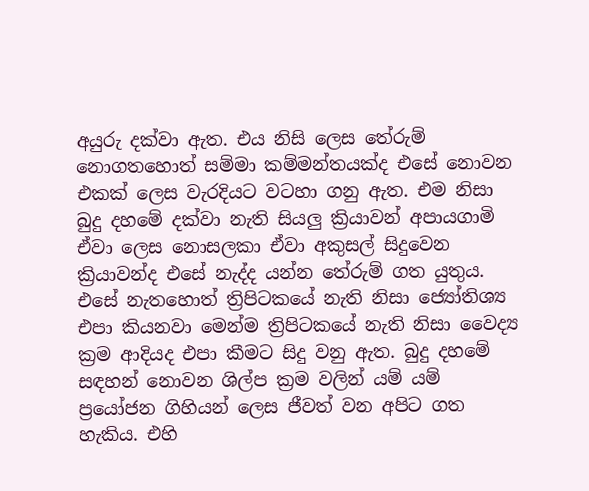අයුරු දක්වා ඇත. එය නිසි ලෙස තේරුම් නොගතහොත් සම්මා කම්මන්තයක්ද එසේ නොවන එකක් ලෙස වැරදියට වටහා ගනු ඇත. එම නිසා බුදු දහමේ දක්වා නැති සියලු ක්‍රියාවන් අපායගාමි ඒවා ලෙස නොසලකා ඒවා අකුසල් සිදුවෙන ක්‍රියාවන්ද එසේ නැද්ද යන්න තේරුම් ගත යුතුය. එසේ නැතහොත් ත්‍රිපිටකයේ නැති නිසා ජ්‍යෝතිශ්‍ය එපා කියනවා මෙන්ම ත්‍රිපිටකයේ නැති නිසා වෛද්‍ය ක්‍රම ආදියද එපා කීමට සිදු වනු ඇත. බුදු දහමේ සඳහන් නොවන ශිල්ප ක්‍රම වලින් යම් යම් ප්‍රයෝජන ගිහියන් ලෙස ජීවත් වන අපිට ගත හැකිය. එහි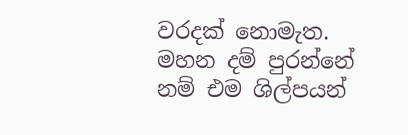වරදක් නොමැත. මහන දම් පුරන්නේ නම් එම ශිල්පයන්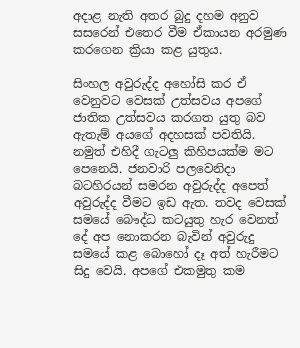අදාළ නැති අතර බුදු දහම අනුව සසරෙන් එතෙර වීම ඒකායන අරමුණ කරගෙන ක්‍රියා කළ යුතුය.

සිංහල අවුරුද්ද අහෝසි කර ඒ වෙනුවට වෙසක් උත්සවය අපගේ ජාතික උත්සවය කරගත යුතු බව ඇතැම් අයගේ අදහසක් පවතියි. නමුත් එහිදී ගැටලු කිහිපයක්ම මට පෙනෙයි. ජනවාරි පලවෙනිදා බටහිරයන් සමරන අවුරුද්ද අපෙත් අවුරුද්ද වීමට ඉඩ ඇත. තවද වෙසක් සමයේ බෞද්ධ කටයුතු හැර වෙනත් දේ අප නොකරන බැවින් අවුරුදු සමයේ කළ බොහෝ දෑ අත් හැරීමට සිදු වෙයි. අපගේ එකමුතු කම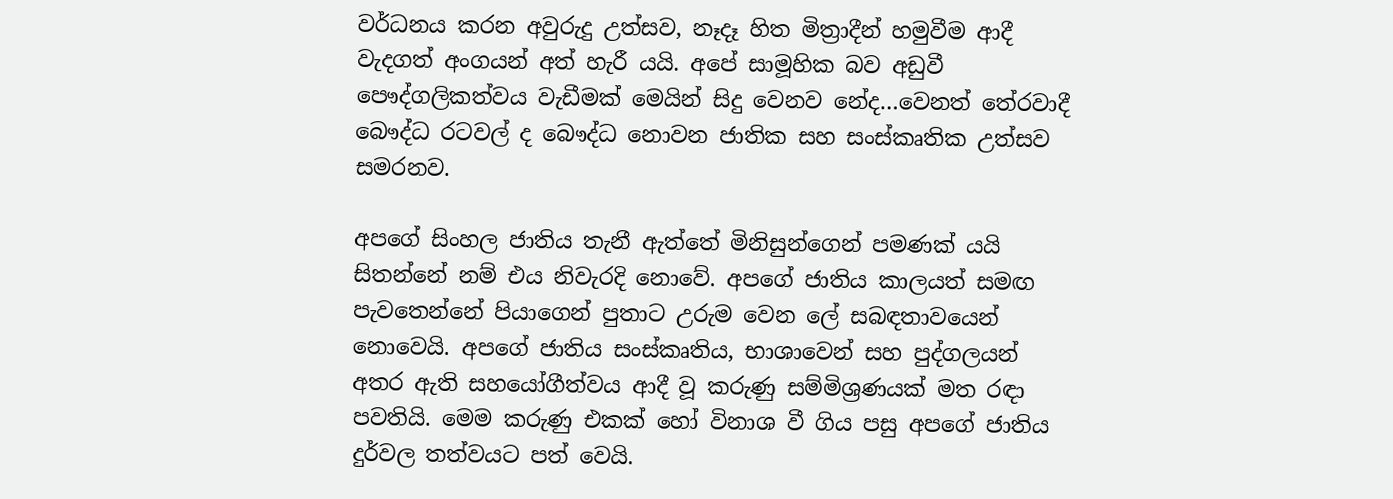වර්ධනය කරන අවුරුදු උත්සව, නෑදෑ හිත මිත්‍රාදීන් හමුවීම ආදී වැදගත් අංගයන් අත් හැරී යයි. අපේ සාමූහික බව අඩුවී පෞද්ගලිකත්වය වැඩීමක් මෙයින් සිදු වෙනව නේද…වෙනත් තේරවාදී බෞද්ධ රටවල් ද බෞද්ධ නොවන ජාතික සහ සංස්කෘතික උත්සව සමරනව.

අපගේ සිංහල ජාතිය තැනී ඇත්තේ මිනිසුන්ගෙන් පමණක් යයි සිතන්නේ නම් එය නිවැරදි නොවේ. අපගේ ජාතිය කාලයත් සමඟ පැවතෙන්නේ පියාගෙන් පුතාට උරුම වෙන ලේ සබඳතාවයෙන් නොවෙයි. අපගේ ජාතිය සංස්කෘතිය, භාශාවෙන් සහ පුද්ගලයන් අතර ඇති සහයෝගීත්වය ආදී වූ කරුණු සම්මිශ්‍රණයක් මත රඳා පවතියි. මෙම කරුණු එකක් හෝ විනාශ වී ගිය පසු අපගේ ජාතිය දුර්වල තත්වයට පත් වෙයි.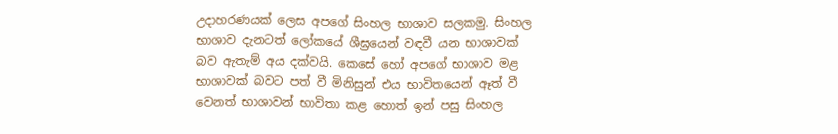උදාහරණයක් ලෙස අපගේ සිංහල භාශාව සලකමු. සිංහල භාශාව දැනටත් ලෝකයේ ශීඝ්‍රයෙන් වඳවී යන භාශාවක් බව ඇතැම් අය දක්වයි. කෙසේ හෝ අපගේ භාශාව මළ භාශාවක් බවට පත් වී මිනිසුන් එය භාවිතයෙන් ඈත් වී වෙනත් භාශාවන් භාවිතා කළ හොත් ඉන් පසු සිංහල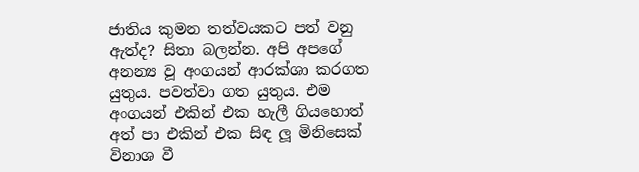ජාතිය කුමන තත්වයකට පත් වනු ඇත්ද? සිතා බලන්න. අපි අපගේ අනන්‍ය වූ අංගයන් ආරක්ශා කරගත යුතුය. පවත්වා ගත යුතුය. එම අංගයන් එකින් එක හැලී ගියහොත් අත් පා එකින් එක සිඳ ලූ මිනිසෙක් විනාශ වී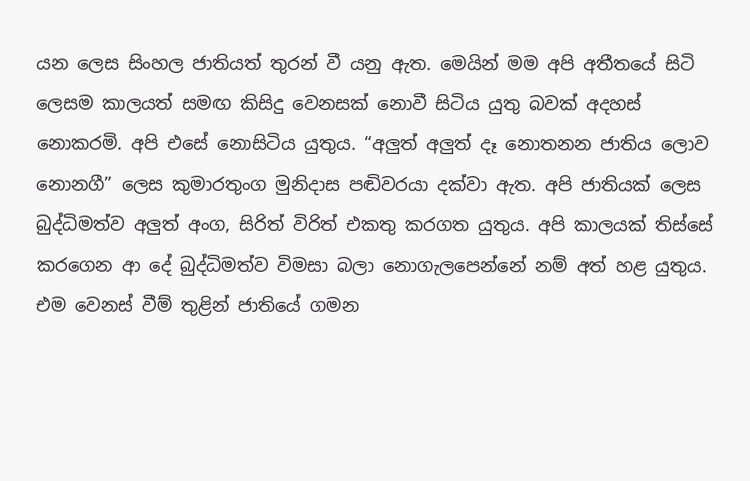යන ලෙස සිංහල ජාතියත් තුරන් වී යනු ඇත. මෙයින් මම අපි අතීතයේ සිටි ලෙසම කාලයත් සමඟ කිසිදු වෙනසක් නොවී සිටිය යුතු බවක් අදහස් නොකරමි. අපි එසේ නොසිටිය යුතුය. “අලුත් අලුත් දෑ නොතනන ජාතිය ලොව නොනගී” ලෙස කුමාරතුංග මුනිදාස පඬිවරයා දක්වා ඇත. අපි ජාතියක් ලෙස බුද්ධිමත්ව අලුත් අංග, සිරිත් විරිත් එකතු කරගත යුතුය. අපි කාලයක් තිස්සේ කරගෙන ආ දේ බුද්ධිමත්ව විමසා බලා නොගැලපෙන්නේ නම් අත් හළ යුතුය. එම වෙනස් වීම් තුළින් ජාතියේ ගමන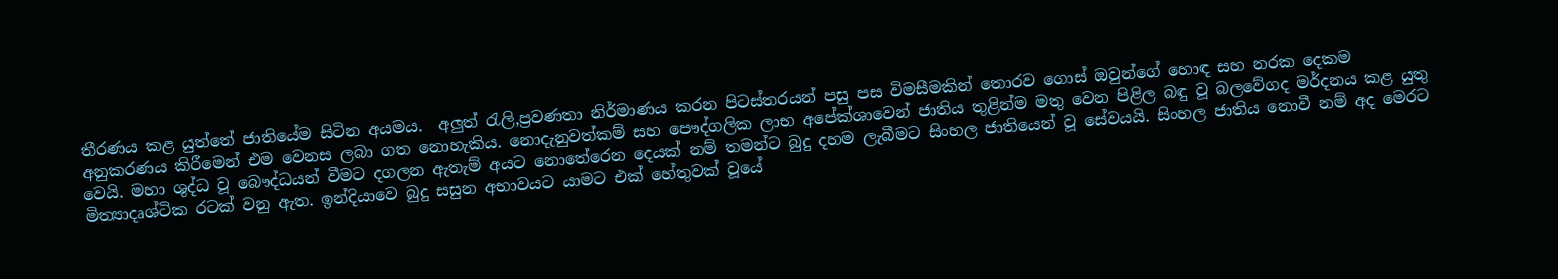තීරණය කළ යුත්තේ ජාතියේම සිටින අයමය.  අලුත් රැලි,ප්‍රවණතා නිර්මාණය කරන පිටස්තරයන් පසු පස විමසීමකින් තොරව ගොස් ඔවුන්ගේ හොඳ සහ නරක දෙකම අනුකරණය කිරීමෙන් එම වෙනස ලබා ගත නොහැකිය. නොදැනුවත්කම් සහ පෞද්ගලික ලාභ අපේක්ශාවෙන් ජාතිය තුළින්ම මතු වෙන පිළිල බඳු වූ බලවේගද මර්දනය කළ යුතු වෙයි. මහා ශුද්ධ වූ බෞද්ධයන් වීමට දගලන ඇතැම් අයට නොතේරෙන දෙයක් නම් තමන්ට බුදු දහම ලැබීමට සිංහල ජාතියෙන් වූ සේවයයි. සිංහල ජාතිය නොවී නම් අද මෙරට මිත්‍යාදෘශ්ටික රටක් වනු ඇත. ඉන්දියාවෙ බුදු සසුන අභාවයට යාමට එක් හේතුවක් වූයේ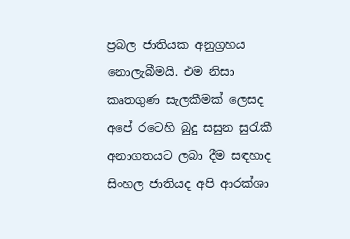ප්‍රබල ජාතියක අනුග්‍රහය නොලැබීමයි. එම නිසා කෘතගුණ සැලකීමක් ලෙසද අපේ රටෙහි බුදු සසුන සුරැකී අනාගතයට ලබා දීම සඳහාද සිංහල ජාතියද අපි ආරක්ශා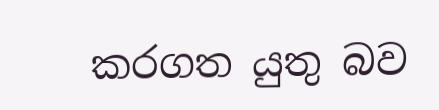කරගත යුතු බව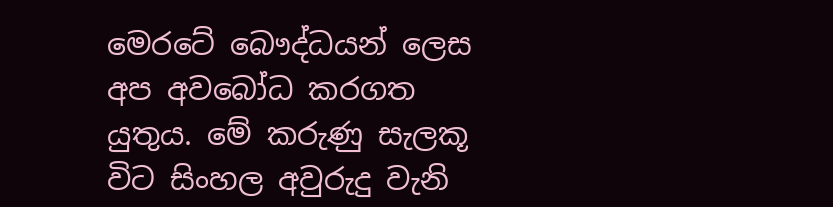මෙරටේ බෞද්ධයන් ලෙස අප අවබෝධ කරගත යුතුය. මේ කරුණු සැලකූ විට සිංහල අවුරුදු වැනි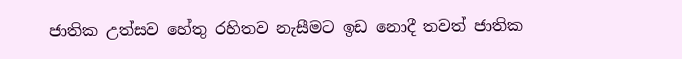ජාතික උත්සව හේතු රහිතව නැසීමට ඉඩ නොදී තවත් ජාතික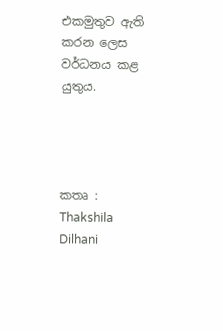එකමුතුව ඇති කරන ලෙස වර්ධනය කළ යුතුය.




කතෘ : Thakshila Dilhani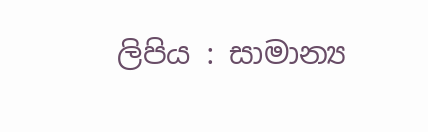ලිපිය : සාමාන්‍ය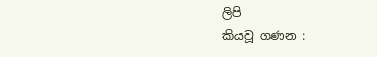ලිපි
කියවූ ගණන :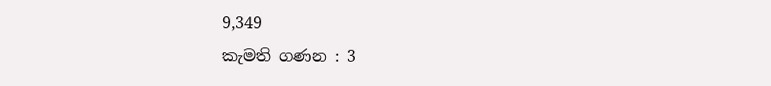9,349
කැමති ගණන : 3